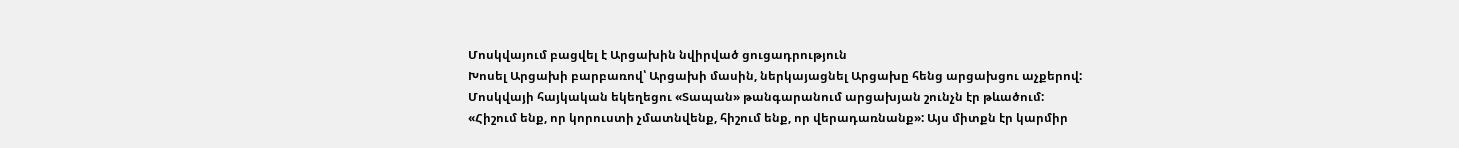Մոսկվայում բացվել է Արցախին նվիրված ցուցադրություն
Խոսել Արցախի բարբառով՝ Արցախի մասին, ներկայացնել Արցախը հենց արցախցու աչքերով: Մոսկվայի հայկական եկեղեցու «Տապան» թանգարանում արցախյան շունչն էր թևածում:
«Հիշում ենք, որ կորուստի չմատնվենք, հիշում ենք, որ վերադառնանք»: Այս միտքն էր կարմիր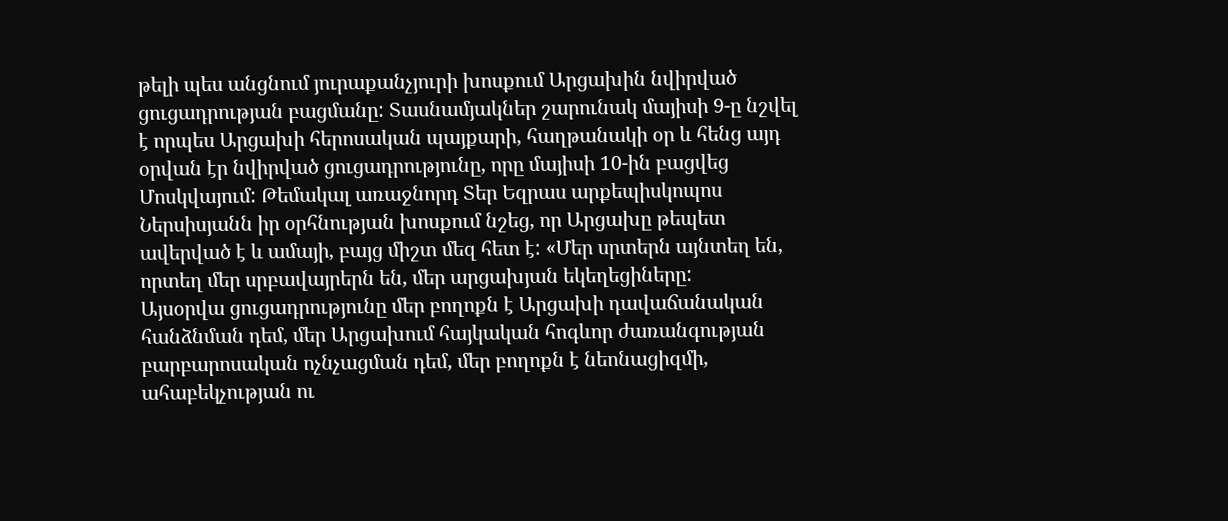թելի պես անցնում յուրաքանչյուրի խոսքում Արցախին նվիրված ցուցադրության բացմանը: Տասնամյակներ շարունակ մայիսի 9-ը նշվել է որպես Արցախի հերոսական պայքարի, հաղթանակի օր և հենց այդ օրվան էր նվիրված ցուցադրությունը, որը մայիսի 10-ին բացվեց Մոսկվայում: Թեմակալ առաջնորդ Տեր Եզրաս արքեպիսկոպոս Ներսիսյանն իր օրհնության խոսքում նշեց, որ Արցախը թեպետ ավերված է և ամայի, բայց միշտ մեզ հետ է: «Մեր սրտերն այնտեղ են, որտեղ մեր սրբավայրերն են, մեր արցախյան եկեղեցիները:
Այսօրվա ցուցադրությունը մեր բողոքն է Արցախի դավաճանական հանձնման դեմ, մեր Արցախում հայկական հոգևոր ժառանգության բարբարոսական ոչնչացման դեմ, մեր բողոքն է նեոնացիզմի, ահաբեկչության ու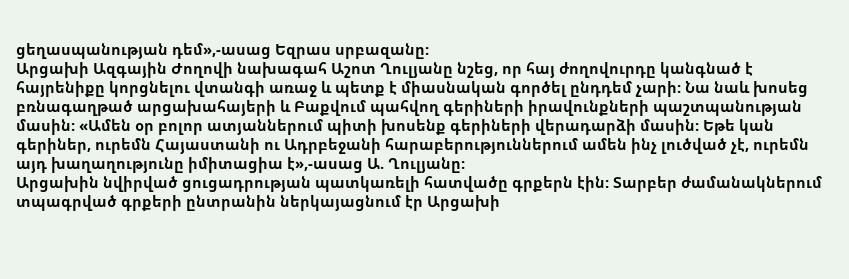ցեղասպանության դեմ»,-ասաց Եզրաս սրբազանը:
Արցախի Ազգային Ժողովի նախագահ Աշոտ Ղուլյանը նշեց, որ հայ ժողովուրդը կանգնած է հայրենիքը կորցնելու վտանգի առաջ և պետք է միասնական գործել ընդդեմ չարի: Նա նաև խոսեց բռնագաղթած արցախահայերի և Բաքվում պահվող գերիների իրավունքների պաշտպանության մասին: «Ամեն օր բոլոր ատյաններում պիտի խոսենք գերիների վերադարձի մասին: Եթե կան գերիներ, ուրեմն Հայաստանի ու Ադրբեջանի հարաբերություններում ամեն ինչ լուծված չէ, ուրեմն այդ խաղաղությունը իմիտացիա է»,-ասաց Ա. Ղուլյանը:
Արցախին նվիրված ցուցադրության պատկառելի հատվածը գրքերն էին: Տարբեր ժամանակներում տպագրված գրքերի ընտրանին ներկայացնում էր Արցախի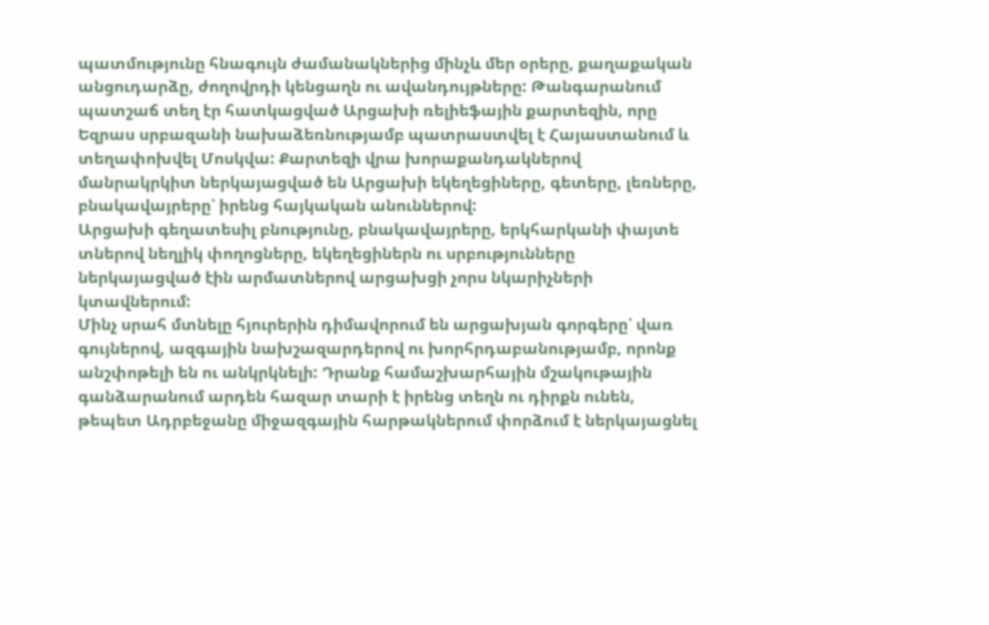պատմությունը հնագույն ժամանակներից մինչև մեր օրերը, քաղաքական անցուդարձը, ժողովրդի կենցաղն ու ավանդույթները: Թանգարանում պատշաճ տեղ էր հատկացված Արցախի ռելիեֆային քարտեզին, որը Եզրաս սրբազանի նախաձեռնությամբ պատրաստվել է Հայաստանում և տեղափոխվել Մոսկվա: Քարտեզի վրա խորաքանդակներով մանրակրկիտ ներկայացված են Արցախի եկեղեցիները, գետերը, լեռները, բնակավայրերը՝ իրենց հայկական անուններով:
Արցախի գեղատեսիլ բնությունը, բնակավայրերը, երկհարկանի փայտե տներով նեղլիկ փողոցները, եկեղեցիներն ու սրբությունները ներկայացված էին արմատներով արցախցի չորս նկարիչների կտավներում:
Մինչ սրահ մտնելը հյուրերին դիմավորում են արցախյան գորգերը՝ վառ գույներով, ազգային նախշազարդերով ու խորհրդաբանությամբ, որոնք անշփոթելի են ու անկրկնելի: Դրանք համաշխարհային մշակութային գանձարանում արդեն հազար տարի է իրենց տեղն ու դիրքն ունեն, թեպետ Ադրբեջանը միջազգային հարթակներում փորձում է ներկայացնել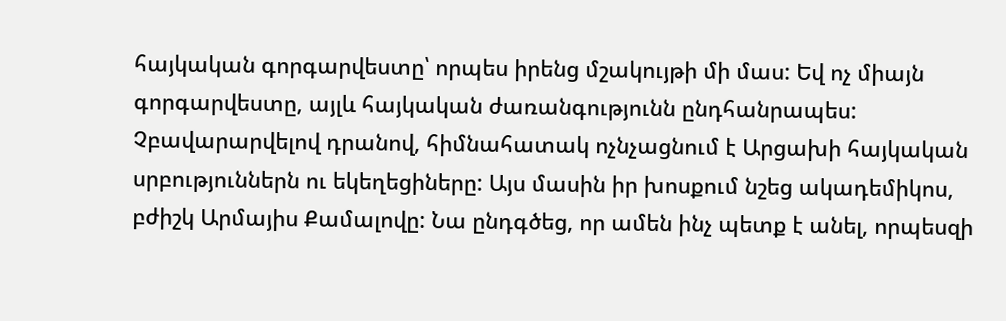հայկական գորգարվեստը՝ որպես իրենց մշակույթի մի մաս: Եվ ոչ միայն գորգարվեստը, այլև հայկական ժառանգությունն ընդհանրապես: Չբավարարվելով դրանով, հիմնահատակ ոչնչացնում է Արցախի հայկական սրբություններն ու եկեղեցիները: Այս մասին իր խոսքում նշեց ակադեմիկոս, բժիշկ Արմայիս Քամալովը: Նա ընդգծեց, որ ամեն ինչ պետք է անել, որպեսզի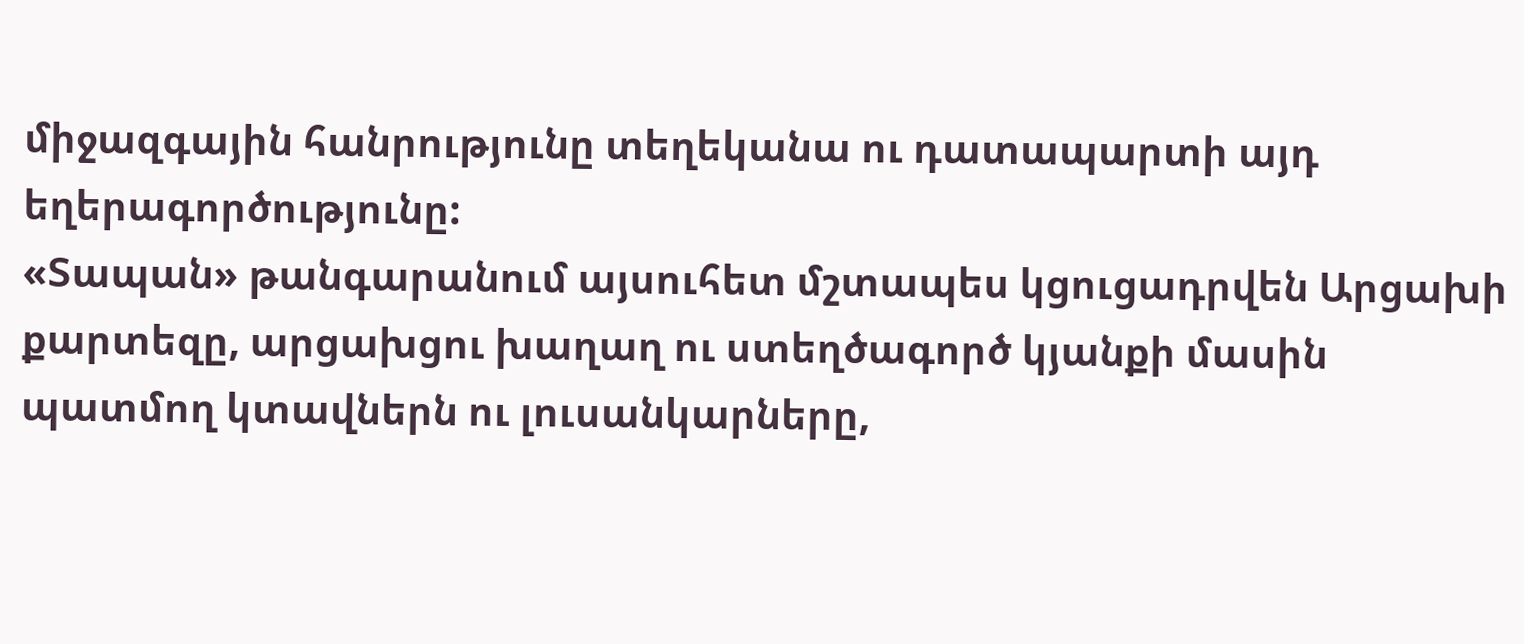միջազգային հանրությունը տեղեկանա ու դատապարտի այդ եղերագործությունը:
«Տապան» թանգարանում այսուհետ մշտապես կցուցադրվեն Արցախի քարտեզը, արցախցու խաղաղ ու ստեղծագործ կյանքի մասին պատմող կտավներն ու լուսանկարները,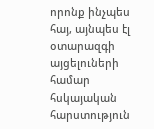որոնք ինչպես հայ, այնպես էլ օտարազգի այցելուների համար հսկայական հարստություն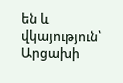են և վկայություն՝ Արցախի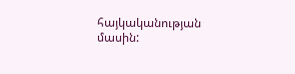հայկականության մասին: